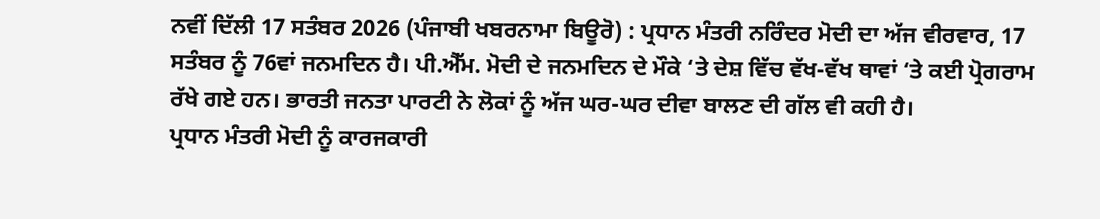ਨਵੀਂ ਦਿੱਲੀ 17 ਸਤੰਬਰ 2026 (ਪੰਜਾਬੀ ਖਬਰਨਾਮਾ ਬਿਊਰੋ) : ਪ੍ਰਧਾਨ ਮੰਤਰੀ ਨਰਿੰਦਰ ਮੋਦੀ ਦਾ ਅੱਜ ਵੀਰਵਾਰ, 17 ਸਤੰਬਰ ਨੂੰ 76ਵਾਂ ਜਨਮਦਿਨ ਹੈ। ਪੀ.ਐੱਮ. ਮੋਦੀ ਦੇ ਜਨਮਦਿਨ ਦੇ ਮੌਕੇ ‘ਤੇ ਦੇਸ਼ ਵਿੱਚ ਵੱਖ-ਵੱਖ ਥਾਵਾਂ ‘ਤੇ ਕਈ ਪ੍ਰੋਗਰਾਮ ਰੱਖੇ ਗਏ ਹਨ। ਭਾਰਤੀ ਜਨਤਾ ਪਾਰਟੀ ਨੇ ਲੋਕਾਂ ਨੂੰ ਅੱਜ ਘਰ-ਘਰ ਦੀਵਾ ਬਾਲਣ ਦੀ ਗੱਲ ਵੀ ਕਹੀ ਹੈ।
ਪ੍ਰਧਾਨ ਮੰਤਰੀ ਮੋਦੀ ਨੂੰ ਕਾਰਜਕਾਰੀ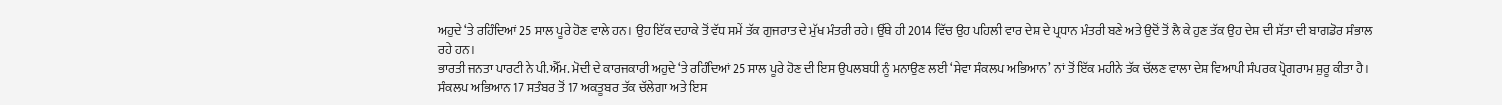ਅਹੁਦੇ ‘ਤੇ ਰਹਿੰਦਿਆਂ 25 ਸਾਲ ਪੂਰੇ ਹੋਣ ਵਾਲੇ ਹਨ। ਉਹ ਇੱਕ ਦਹਾਕੇ ਤੋਂ ਵੱਧ ਸਮੇਂ ਤੱਕ ਗੁਜਰਾਤ ਦੇ ਮੁੱਖ ਮੰਤਰੀ ਰਹੇ। ਉੱਥੇ ਹੀ 2014 ਵਿੱਚ ਉਹ ਪਹਿਲੀ ਵਾਰ ਦੇਸ਼ ਦੇ ਪ੍ਰਧਾਨ ਮੰਤਰੀ ਬਣੇ ਅਤੇ ਉਦੋਂ ਤੋਂ ਲੈ ਕੇ ਹੁਣ ਤੱਕ ਉਹ ਦੇਸ਼ ਦੀ ਸੱਤਾ ਦੀ ਬਾਗਡੋਰ ਸੰਭਾਲ ਰਹੇ ਹਨ।
ਭਾਰਤੀ ਜਨਤਾ ਪਾਰਟੀ ਨੇ ਪੀ.ਐੱਮ. ਮੋਦੀ ਦੇ ਕਾਰਜਕਾਰੀ ਅਹੁਦੇ ‘ਤੇ ਰਹਿੰਦਿਆਂ 25 ਸਾਲ ਪੂਰੇ ਹੋਣ ਦੀ ਇਸ ਉਪਲਬਧੀ ਨੂੰ ਮਨਾਉਣ ਲਈ ‘ਸੇਵਾ ਸੰਕਲਪ ਅਭਿਆਨ’ ਨਾਂ ਤੋਂ ਇੱਕ ਮਹੀਨੇ ਤੱਕ ਚੱਲਣ ਵਾਲਾ ਦੇਸ਼ ਵਿਆਪੀ ਸੰਪਰਕ ਪ੍ਰੋਗਰਾਮ ਸ਼ੁਰੂ ਕੀਤਾ ਹੈ।
ਸੰਕਲਪ ਅਭਿਆਨ 17 ਸਤੰਬਰ ਤੋਂ 17 ਅਕਤੂਬਰ ਤੱਕ ਚੱਲੇਗਾ ਅਤੇ ਇਸ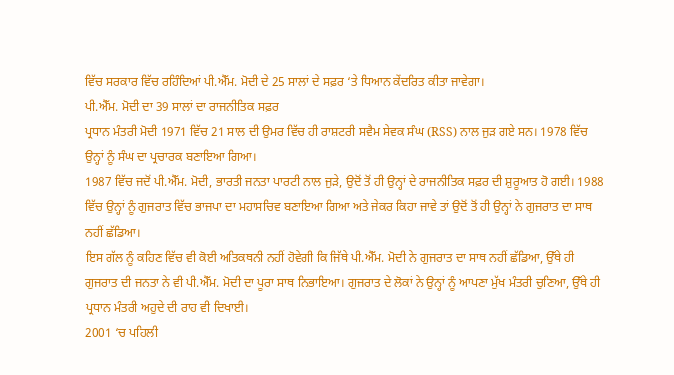ਵਿੱਚ ਸਰਕਾਰ ਵਿੱਚ ਰਹਿੰਦਿਆਂ ਪੀ.ਐੱਮ. ਮੋਦੀ ਦੇ 25 ਸਾਲਾਂ ਦੇ ਸਫ਼ਰ ‘ਤੇ ਧਿਆਨ ਕੇਂਦਰਿਤ ਕੀਤਾ ਜਾਵੇਗਾ।
ਪੀ.ਐੱਮ. ਮੋਦੀ ਦਾ 39 ਸਾਲਾਂ ਦਾ ਰਾਜਨੀਤਿਕ ਸਫ਼ਰ
ਪ੍ਰਧਾਨ ਮੰਤਰੀ ਮੋਦੀ 1971 ਵਿੱਚ 21 ਸਾਲ ਦੀ ਉਮਰ ਵਿੱਚ ਹੀ ਰਾਸ਼ਟਰੀ ਸਵੈਮ ਸੇਵਕ ਸੰਘ (RSS) ਨਾਲ ਜੁੜ ਗਏ ਸਨ। 1978 ਵਿੱਚ ਉਨ੍ਹਾਂ ਨੂੰ ਸੰਘ ਦਾ ਪ੍ਰਚਾਰਕ ਬਣਾਇਆ ਗਿਆ।
1987 ਵਿੱਚ ਜਦੋਂ ਪੀ.ਐੱਮ. ਮੋਦੀ, ਭਾਰਤੀ ਜਨਤਾ ਪਾਰਟੀ ਨਾਲ ਜੁੜੇ, ਉਦੋਂ ਤੋਂ ਹੀ ਉਨ੍ਹਾਂ ਦੇ ਰਾਜਨੀਤਿਕ ਸਫ਼ਰ ਦੀ ਸ਼ੁਰੂਆਤ ਹੋ ਗਈ। 1988 ਵਿੱਚ ਉਨ੍ਹਾਂ ਨੂੰ ਗੁਜਰਾਤ ਵਿੱਚ ਭਾਜਪਾ ਦਾ ਮਹਾਸਚਿਵ ਬਣਾਇਆ ਗਿਆ ਅਤੇ ਜੇਕਰ ਕਿਹਾ ਜਾਵੇ ਤਾਂ ਉਦੋਂ ਤੋਂ ਹੀ ਉਨ੍ਹਾਂ ਨੇ ਗੁਜਰਾਤ ਦਾ ਸਾਥ ਨਹੀਂ ਛੱਡਿਆ।
ਇਸ ਗੱਲ ਨੂੰ ਕਹਿਣ ਵਿੱਚ ਵੀ ਕੋਈ ਅਤਿਕਥਨੀ ਨਹੀਂ ਹੋਵੇਗੀ ਕਿ ਜਿੱਥੇ ਪੀ.ਐੱਮ. ਮੋਦੀ ਨੇ ਗੁਜਰਾਤ ਦਾ ਸਾਥ ਨਹੀਂ ਛੱਡਿਆ, ਉੱਥੇ ਹੀ ਗੁਜਰਾਤ ਦੀ ਜਨਤਾ ਨੇ ਵੀ ਪੀ.ਐੱਮ. ਮੋਦੀ ਦਾ ਪੂਰਾ ਸਾਥ ਨਿਭਾਇਆ। ਗੁਜਰਾਤ ਦੇ ਲੋਕਾਂ ਨੇ ਉਨ੍ਹਾਂ ਨੂੰ ਆਪਣਾ ਮੁੱਖ ਮੰਤਰੀ ਚੁਣਿਆ, ਉੱਥੇ ਹੀ ਪ੍ਰਧਾਨ ਮੰਤਰੀ ਅਹੁਦੇ ਦੀ ਰਾਹ ਵੀ ਦਿਖਾਈ।
2001 ‘ਚ ਪਹਿਲੀ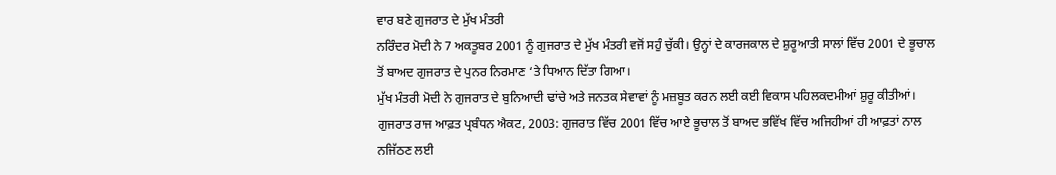ਵਾਰ ਬਣੇ ਗੁਜਰਾਤ ਦੇ ਮੁੱਖ ਮੰਤਰੀ
ਨਰਿੰਦਰ ਮੋਦੀ ਨੇ 7 ਅਕਤੂਬਰ 2001 ਨੂੰ ਗੁਜਰਾਤ ਦੇ ਮੁੱਖ ਮੰਤਰੀ ਵਜੋਂ ਸਹੁੰ ਚੁੱਕੀ। ਉਨ੍ਹਾਂ ਦੇ ਕਾਰਜਕਾਲ ਦੇ ਸ਼ੁਰੂਆਤੀ ਸਾਲਾਂ ਵਿੱਚ 2001 ਦੇ ਭੂਚਾਲ ਤੋਂ ਬਾਅਦ ਗੁਜਰਾਤ ਦੇ ਪੁਨਰ ਨਿਰਮਾਣ ‘ਤੇ ਧਿਆਨ ਦਿੱਤਾ ਗਿਆ।
ਮੁੱਖ ਮੰਤਰੀ ਮੋਦੀ ਨੇ ਗੁਜਰਾਤ ਦੇ ਬੁਨਿਆਦੀ ਢਾਂਚੇ ਅਤੇ ਜਨਤਕ ਸੇਵਾਵਾਂ ਨੂੰ ਮਜ਼ਬੂਤ ਕਰਨ ਲਈ ਕਈ ਵਿਕਾਸ ਪਹਿਲਕਦਮੀਆਂ ਸ਼ੁਰੂ ਕੀਤੀਆਂ।
ਗੁਜਰਾਤ ਰਾਜ ਆਫ਼ਤ ਪ੍ਰਬੰਧਨ ਐਕਟ, 2003: ਗੁਜਰਾਤ ਵਿੱਚ 2001 ਵਿੱਚ ਆਏ ਭੂਚਾਲ ਤੋਂ ਬਾਅਦ ਭਵਿੱਖ ਵਿੱਚ ਅਜਿਹੀਆਂ ਹੀ ਆਫ਼ਤਾਂ ਨਾਲ ਨਜਿੱਠਣ ਲਈ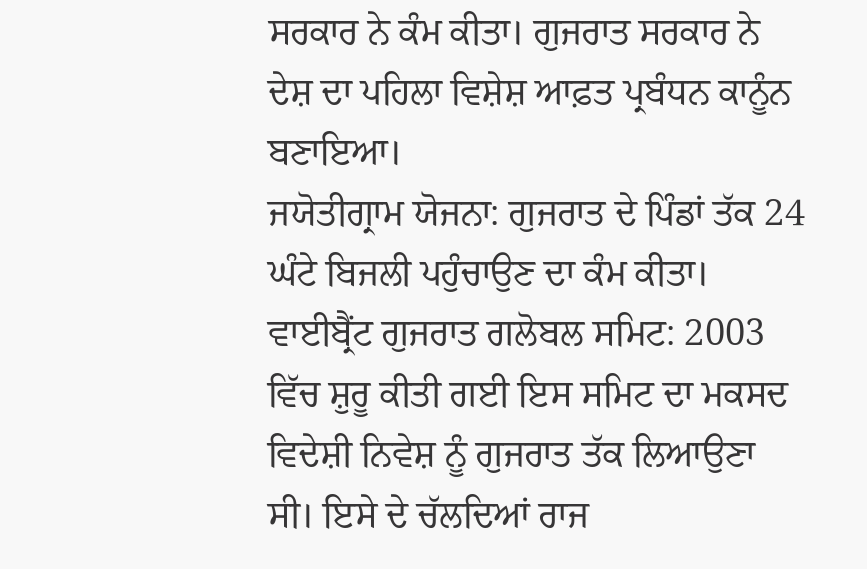ਸਰਕਾਰ ਨੇ ਕੰਮ ਕੀਤਾ। ਗੁਜਰਾਤ ਸਰਕਾਰ ਨੇ ਦੇਸ਼ ਦਾ ਪਹਿਲਾ ਵਿਸ਼ੇਸ਼ ਆਫ਼ਤ ਪ੍ਰਬੰਧਨ ਕਾਨੂੰਨ ਬਣਾਇਆ।
ਜਯੋਤੀਗ੍ਰਾਮ ਯੋਜਨਾ: ਗੁਜਰਾਤ ਦੇ ਪਿੰਡਾਂ ਤੱਕ 24 ਘੰਟੇ ਬਿਜਲੀ ਪਹੁੰਚਾਉਣ ਦਾ ਕੰਮ ਕੀਤਾ।
ਵਾਈਬ੍ਰੈਂਟ ਗੁਜਰਾਤ ਗਲੋਬਲ ਸਮਿਟ: 2003 ਵਿੱਚ ਸ਼ੁਰੂ ਕੀਤੀ ਗਈ ਇਸ ਸਮਿਟ ਦਾ ਮਕਸਦ ਵਿਦੇਸ਼ੀ ਨਿਵੇਸ਼ ਨੂੰ ਗੁਜਰਾਤ ਤੱਕ ਲਿਆਉਣਾ ਸੀ। ਇਸੇ ਦੇ ਚੱਲਦਿਆਂ ਰਾਜ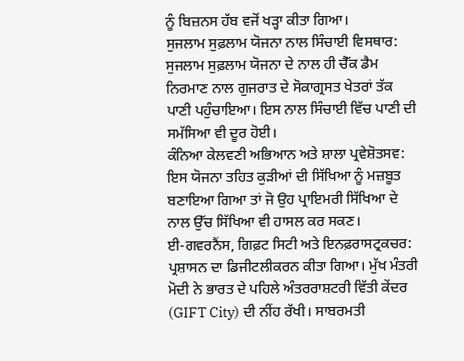ਨੂੰ ਬਿਜ਼ਨਸ ਹੱਬ ਵਜੋਂ ਖੜ੍ਹਾ ਕੀਤਾ ਗਿਆ।
ਸੁਜਲਾਮ ਸੁਫ਼ਲਾਮ ਯੋਜਨਾ ਨਾਲ ਸਿੰਚਾਈ ਵਿਸਥਾਰ: ਸੁਜਲਾਮ ਸੁਫ਼ਲਾਮ ਯੋਜਨਾ ਦੇ ਨਾਲ ਹੀ ਚੈੱਕ ਡੈਮ ਨਿਰਮਾਣ ਨਾਲ ਗੁਜਰਾਤ ਦੇ ਸੋਕਾਗ੍ਰਸਤ ਖੇਤਰਾਂ ਤੱਕ ਪਾਣੀ ਪਹੁੰਚਾਇਆ। ਇਸ ਨਾਲ ਸਿੰਚਾਈ ਵਿੱਚ ਪਾਣੀ ਦੀ ਸਮੱਸਿਆ ਵੀ ਦੂਰ ਹੋਈ।
ਕੰਨਿਆ ਕੇਲਵਣੀ ਅਭਿਆਨ ਅਤੇ ਸ਼ਾਲਾ ਪ੍ਰਵੇਸ਼ੋਤਸਵ: ਇਸ ਯੋਜਨਾ ਤਹਿਤ ਕੁੜੀਆਂ ਦੀ ਸਿੱਖਿਆ ਨੂੰ ਮਜ਼ਬੂਤ ਬਣਾਇਆ ਗਿਆ ਤਾਂ ਜੋ ਉਹ ਪ੍ਰਾਇਮਰੀ ਸਿੱਖਿਆ ਦੇ ਨਾਲ ਉੱਚ ਸਿੱਖਿਆ ਵੀ ਹਾਸਲ ਕਰ ਸਕਣ।
ਈ-ਗਵਰਨੈਂਸ, ਗਿਫ਼ਟ ਸਿਟੀ ਅਤੇ ਇਨਫ਼ਰਾਸਟ੍ਰਕਚਰ: ਪ੍ਰਸ਼ਾਸਨ ਦਾ ਡਿਜੀਟਲੀਕਰਨ ਕੀਤਾ ਗਿਆ। ਮੁੱਖ ਮੰਤਰੀ ਮੋਦੀ ਨੇ ਭਾਰਤ ਦੇ ਪਹਿਲੇ ਅੰਤਰਰਾਸ਼ਟਰੀ ਵਿੱਤੀ ਕੇਂਦਰ (GIFT City) ਦੀ ਨੀਂਹ ਰੱਖੀ। ਸਾਬਰਮਤੀ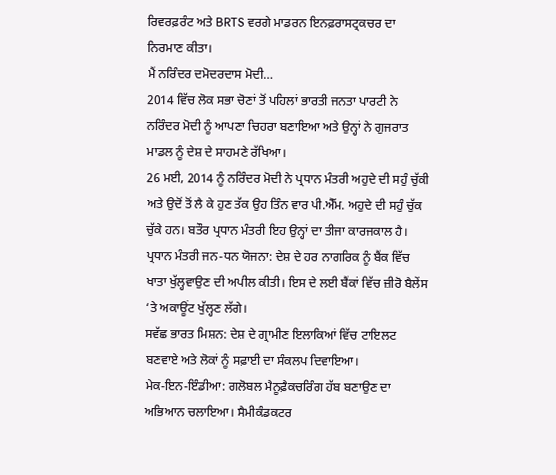ਰਿਵਰਫ਼ਰੰਟ ਅਤੇ BRTS ਵਰਗੇ ਮਾਡਰਨ ਇਨਫ਼ਰਾਸਟ੍ਰਕਚਰ ਦਾ ਨਿਰਮਾਣ ਕੀਤਾ।
ਮੈਂ ਨਰਿੰਦਰ ਦਮੋਦਰਦਾਸ ਮੋਦੀ…
2014 ਵਿੱਚ ਲੋਕ ਸਭਾ ਚੋਣਾਂ ਤੋਂ ਪਹਿਲਾਂ ਭਾਰਤੀ ਜਨਤਾ ਪਾਰਟੀ ਨੇ ਨਰਿੰਦਰ ਮੋਦੀ ਨੂੰ ਆਪਣਾ ਚਿਹਰਾ ਬਣਾਇਆ ਅਤੇ ਉਨ੍ਹਾਂ ਨੇ ਗੁਜਰਾਤ ਮਾਡਲ ਨੂੰ ਦੇਸ਼ ਦੇ ਸਾਹਮਣੇ ਰੱਖਿਆ।
26 ਮਈ, 2014 ਨੂੰ ਨਰਿੰਦਰ ਮੋਦੀ ਨੇ ਪ੍ਰਧਾਨ ਮੰਤਰੀ ਅਹੁਦੇ ਦੀ ਸਹੁੰ ਚੁੱਕੀ ਅਤੇ ਉਦੋਂ ਤੋਂ ਲੈ ਕੇ ਹੁਣ ਤੱਕ ਉਹ ਤਿੰਨ ਵਾਰ ਪੀ.ਐੱਮ. ਅਹੁਦੇ ਦੀ ਸਹੁੰ ਚੁੱਕ ਚੁੱਕੇ ਹਨ। ਬਤੌਰ ਪ੍ਰਧਾਨ ਮੰਤਰੀ ਇਹ ਉਨ੍ਹਾਂ ਦਾ ਤੀਜਾ ਕਾਰਜਕਾਲ ਹੈ।
ਪ੍ਰਧਾਨ ਮੰਤਰੀ ਜਨ-ਧਨ ਯੋਜਨਾ: ਦੇਸ਼ ਦੇ ਹਰ ਨਾਗਰਿਕ ਨੂੰ ਬੈਂਕ ਵਿੱਚ ਖਾਤਾ ਖੁੱਲ੍ਹਵਾਉਣ ਦੀ ਅਪੀਲ ਕੀਤੀ। ਇਸ ਦੇ ਲਈ ਬੈਂਕਾਂ ਵਿੱਚ ਜ਼ੀਰੋ ਬੈਲੇਂਸ ‘ਤੇ ਅਕਾਊਂਟ ਖੁੱਲ੍ਹਣ ਲੱਗੇ।
ਸਵੱਛ ਭਾਰਤ ਮਿਸ਼ਨ: ਦੇਸ਼ ਦੇ ਗ੍ਰਾਮੀਣ ਇਲਾਕਿਆਂ ਵਿੱਚ ਟਾਇਲਟ ਬਣਵਾਏ ਅਤੇ ਲੋਕਾਂ ਨੂੰ ਸਫ਼ਾਈ ਦਾ ਸੰਕਲਪ ਦਿਵਾਇਆ।
ਮੇਕ-ਇਨ-ਇੰਡੀਆ: ਗਲੋਬਲ ਮੈਨੂਫ਼ੈਕਚਰਿੰਗ ਹੱਬ ਬਣਾਉਣ ਦਾ ਅਭਿਆਨ ਚਲਾਇਆ। ਸੈਮੀਕੰਡਕਟਰ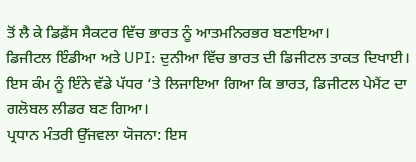ਤੋਂ ਲੈ ਕੇ ਡਿਫ਼ੈਂਸ ਸੈਕਟਰ ਵਿੱਚ ਭਾਰਤ ਨੂੰ ਆਤਮਨਿਰਭਰ ਬਣਾਇਆ।
ਡਿਜੀਟਲ ਇੰਡੀਆ ਅਤੇ UPI: ਦੁਨੀਆ ਵਿੱਚ ਭਾਰਤ ਦੀ ਡਿਜੀਟਲ ਤਾਕਤ ਦਿਖਾਈ। ਇਸ ਕੰਮ ਨੂੰ ਇੰਨੇ ਵੱਡੇ ਪੱਧਰ ‘ਤੇ ਲਿਜਾਇਆ ਗਿਆ ਕਿ ਭਾਰਤ, ਡਿਜੀਟਲ ਪੇਮੈਂਟ ਦਾ ਗਲੋਬਲ ਲੀਡਰ ਬਣ ਗਿਆ।
ਪ੍ਰਧਾਨ ਮੰਤਰੀ ਉੱਜਵਲਾ ਯੋਜਨਾ: ਇਸ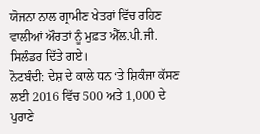ਯੋਜਨਾ ਨਾਲ ਗ੍ਰਾਮੀਣ ਖੇਤਰਾਂ ਵਿੱਚ ਰਹਿਣ ਵਾਲੀਆਂ ਔਰਤਾਂ ਨੂੰ ਮੁਫ਼ਤ ਐੱਲ.ਪੀ.ਜੀ. ਸਿਲੰਡਰ ਦਿੱਤੇ ਗਏ।
ਨੋਟਬੰਦੀ: ਦੇਸ਼ ਦੇ ਕਾਲੇ ਧਨ ‘ਤੇ ਸ਼ਿਕੰਜਾ ਕੱਸਣ ਲਈ 2016 ਵਿੱਚ 500 ਅਤੇ 1,000 ਦੇ ਪੁਰਾਣੇ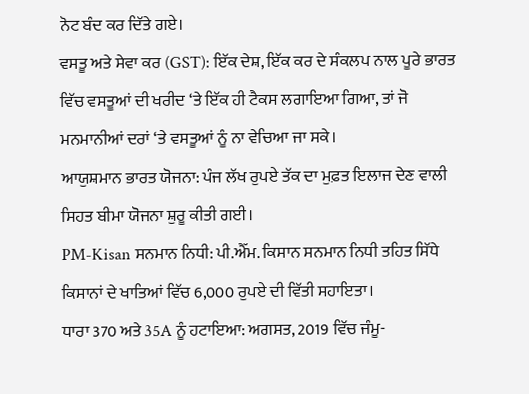ਨੋਟ ਬੰਦ ਕਰ ਦਿੱਤੇ ਗਏ।
ਵਸਤੂ ਅਤੇ ਸੇਵਾ ਕਰ (GST): ਇੱਕ ਦੇਸ਼, ਇੱਕ ਕਰ ਦੇ ਸੰਕਲਪ ਨਾਲ ਪੂਰੇ ਭਾਰਤ ਵਿੱਚ ਵਸਤੂਆਂ ਦੀ ਖਰੀਦ ‘ਤੇ ਇੱਕ ਹੀ ਟੈਕਸ ਲਗਾਇਆ ਗਿਆ, ਤਾਂ ਜੋ ਮਨਮਾਨੀਆਂ ਦਰਾਂ ‘ਤੇ ਵਸਤੂਆਂ ਨੂੰ ਨਾ ਵੇਚਿਆ ਜਾ ਸਕੇ।
ਆਯੁਸ਼ਮਾਨ ਭਾਰਤ ਯੋਜਨਾ: ਪੰਜ ਲੱਖ ਰੁਪਏ ਤੱਕ ਦਾ ਮੁਫ਼ਤ ਇਲਾਜ ਦੇਣ ਵਾਲੀ ਸਿਹਤ ਬੀਮਾ ਯੋਜਨਾ ਸ਼ੁਰੂ ਕੀਤੀ ਗਈ।
PM-Kisan ਸਨਮਾਨ ਨਿਧੀ: ਪੀ.ਐੱਮ. ਕਿਸਾਨ ਸਨਮਾਨ ਨਿਧੀ ਤਹਿਤ ਸਿੱਧੇ ਕਿਸਾਨਾਂ ਦੇ ਖਾਤਿਆਂ ਵਿੱਚ 6,000 ਰੁਪਏ ਦੀ ਵਿੱਤੀ ਸਹਾਇਤਾ।
ਧਾਰਾ 370 ਅਤੇ 35A ਨੂੰ ਹਟਾਇਆ: ਅਗਸਤ, 2019 ਵਿੱਚ ਜੰਮੂ-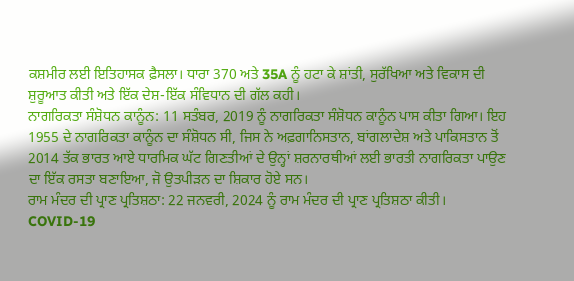ਕਸ਼ਮੀਰ ਲਈ ਇਤਿਹਾਸਕ ਫ਼ੈਸਲਾ। ਧਾਰਾ 370 ਅਤੇ 35A ਨੂੰ ਹਟਾ ਕੇ ਸ਼ਾਂਤੀ, ਸੁਰੱਖਿਆ ਅਤੇ ਵਿਕਾਸ ਦੀ ਸ਼ੁਰੂਆਤ ਕੀਤੀ ਅਤੇ ਇੱਕ ਦੇਸ਼-ਇੱਕ ਸੰਵਿਧਾਨ ਦੀ ਗੱਲ ਕਹੀ।
ਨਾਗਰਿਕਤਾ ਸੰਸ਼ੋਧਨ ਕਾਨੂੰਨ: 11 ਸਤੰਬਰ, 2019 ਨੂੰ ਨਾਗਰਿਕਤਾ ਸੰਸ਼ੋਧਨ ਕਾਨੂੰਨ ਪਾਸ ਕੀਤਾ ਗਿਆ। ਇਹ 1955 ਦੇ ਨਾਗਰਿਕਤਾ ਕਾਨੂੰਨ ਦਾ ਸੰਸ਼ੋਧਨ ਸੀ, ਜਿਸ ਨੇ ਅਫ਼ਗਾਨਿਸਤਾਨ, ਬਾਂਗਲਾਦੇਸ਼ ਅਤੇ ਪਾਕਿਸਤਾਨ ਤੋਂ 2014 ਤੱਕ ਭਾਰਤ ਆਏ ਧਾਰਮਿਕ ਘੱਟ ਗਿਣਤੀਆਂ ਦੇ ਉਨ੍ਹਾਂ ਸ਼ਰਨਾਰਥੀਆਂ ਲਈ ਭਾਰਤੀ ਨਾਗਰਿਕਤਾ ਪਾਉਣ ਦਾ ਇੱਕ ਰਸਤਾ ਬਣਾਇਆ, ਜੋ ਉਤਪੀੜਨ ਦਾ ਸ਼ਿਕਾਰ ਹੋਏ ਸਨ।
ਰਾਮ ਮੰਦਰ ਦੀ ਪ੍ਰਾਣ ਪ੍ਰਤਿਸ਼ਠਾ: 22 ਜਨਵਰੀ, 2024 ਨੂੰ ਰਾਮ ਮੰਦਰ ਦੀ ਪ੍ਰਾਣ ਪ੍ਰਤਿਸ਼ਠਾ ਕੀਤੀ।
COVID-19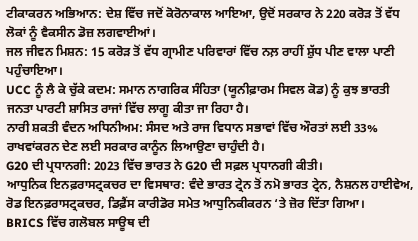ਟੀਕਾਕਰਨ ਅਭਿਆਨ: ਦੇਸ਼ ਵਿੱਚ ਜਦੋਂ ਕੋਰੋਨਾਕਾਲ ਆਇਆ, ਉਦੋਂ ਸਰਕਾਰ ਨੇ 220 ਕਰੋੜ ਤੋਂ ਵੱਧ ਲੋਕਾਂ ਨੂੰ ਵੈਕਸੀਨ ਡੋਜ਼ ਲਗਵਾਈਆਂ।
ਜਲ ਜੀਵਨ ਮਿਸ਼ਨ: 15 ਕਰੋੜ ਤੋਂ ਵੱਧ ਗ੍ਰਾਮੀਣ ਪਰਿਵਾਰਾਂ ਵਿੱਚ ਨਲ਼ ਰਾਹੀਂ ਸ਼ੁੱਧ ਪੀਣ ਵਾਲਾ ਪਾਣੀ ਪਹੁੰਚਾਇਆ।
UCC ਨੂੰ ਲੈ ਕੇ ਚੁੱਕੇ ਕਦਮ: ਸਮਾਨ ਨਾਗਰਿਕ ਸੰਹਿਤਾ (ਯੂਨੀਫ਼ਾਰਮ ਸਿਵਲ ਕੋਡ) ਨੂੰ ਕੁਝ ਭਾਰਤੀ ਜਨਤਾ ਪਾਰਟੀ ਸ਼ਾਸਿਤ ਰਾਜਾਂ ਵਿੱਚ ਲਾਗੂ ਕੀਤਾ ਜਾ ਰਿਹਾ ਹੈ।
ਨਾਰੀ ਸ਼ਕਤੀ ਵੰਦਨ ਅਧਿਨੀਅਮ: ਸੰਸਦ ਅਤੇ ਰਾਜ ਵਿਧਾਨ ਸਭਾਵਾਂ ਵਿੱਚ ਔਰਤਾਂ ਲਈ 33% ਰਾਖਵਾਂਕਰਨ ਦੇਣ ਲਈ ਸਰਕਾਰ ਕਾਨੂੰਨ ਲਿਆਉਣਾ ਚਾਹੁੰਦੀ ਹੈ।
G20 ਦੀ ਪ੍ਰਧਾਨਗੀ: 2023 ਵਿੱਚ ਭਾਰਤ ਨੇ G20 ਦੀ ਸਫ਼ਲ ਪ੍ਰਧਾਨਗੀ ਕੀਤੀ।
ਆਧੁਨਿਕ ਇਨਫ਼ਰਾਸਟ੍ਰਕਚਰ ਦਾ ਵਿਸਥਾਰ: ਵੰਦੇ ਭਾਰਤ ਟ੍ਰੇਨ ਤੋਂ ਨਮੋ ਭਾਰਤ ਟ੍ਰੇਨ, ਨੈਸ਼ਨਲ ਹਾਈਵੇਅ, ਰੋਡ ਇਨਫ਼ਰਾਸਟ੍ਰਕਚਰ, ਡਿਫ਼ੈਂਸ ਕਾਰੀਡੋਰ ਸਮੇਤ ਆਧੁਨਿਕੀਕਰਨ ‘ਤੇ ਜ਼ੋਰ ਦਿੱਤਾ ਗਿਆ।
BRICS ਵਿੱਚ ਗਲੋਬਲ ਸਾਊਥ ਦੀ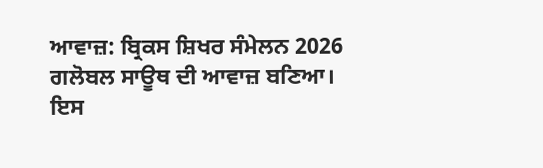ਆਵਾਜ਼: ਬ੍ਰਿਕਸ ਸ਼ਿਖਰ ਸੰਮੇਲਨ 2026 ਗਲੋਬਲ ਸਾਊਥ ਦੀ ਆਵਾਜ਼ ਬਣਿਆ। ਇਸ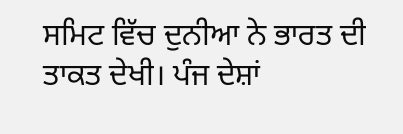ਸਮਿਟ ਵਿੱਚ ਦੁਨੀਆ ਨੇ ਭਾਰਤ ਦੀ ਤਾਕਤ ਦੇਖੀ। ਪੰਜ ਦੇਸ਼ਾਂ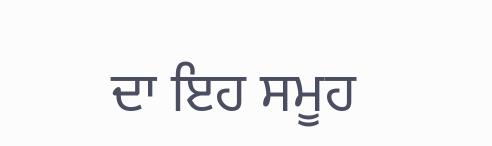ਦਾ ਇਹ ਸਮੂਹ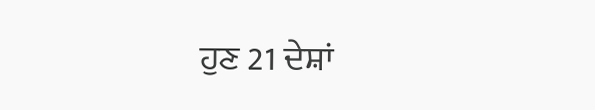ਹੁਣ 21 ਦੇਸ਼ਾਂ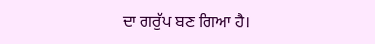ਦਾ ਗਰੁੱਪ ਬਣ ਗਿਆ ਹੈ।